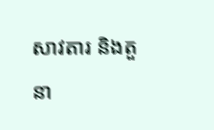សាវតារ និងតួនា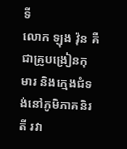ទី
លោក ឡុង វ៉ុន គឺជាគ្រូបង្រៀនកុមារ និងក្មេងជំទង់នៅភូមិភាគនិរតី រវា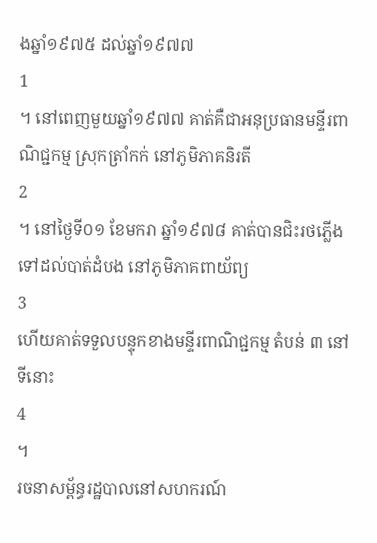ងឆ្នាំ១៩៧៥ ដល់ឆ្នាំ១៩៧៧
1
។ នៅពេញមួយឆ្នាំ១៩៧៧ គាត់គឺជាអនុប្រធានមន្ទីរពាណិជ្ជកម្ម ស្រុកត្រាំកក់ នៅភូមិភាគនិរតី
2
។ នៅថ្ងៃទី០១ ខែមករា ឆ្នាំ១៩៧៨ គាត់បានជិះរថភ្លើងទៅដល់បាត់ដំបង នៅភូមិភាគពាយ័ព្យ
3
ហើយគាត់ទទួលបន្ទុកខាងមន្ទីរពាណិជ្ជកម្ម តំបន់ ៣ នៅទីនោះ
4
។
រចនាសម្ព័ន្ធរដ្ឋបាលនៅសហករណ៍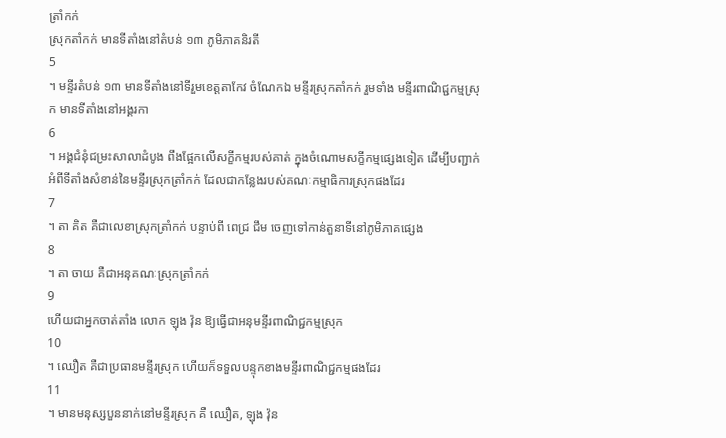ត្រាំកក់
ស្រុកតាំកក់ មានទីតាំងនៅតំបន់ ១៣ ភូមិភាគនិរតី
5
។ មន្ទីរតំបន់ ១៣ មានទីតាំងនៅទីរួមខេត្តតាកែវ ចំណែកឯ មន្ទីរស្រុកតាំកក់ រួមទាំង មន្ទីរពាណិជ្ជកម្មស្រុក មានទីតាំងនៅអង្គរកា
6
។ អង្គជំនុំជម្រះសាលាដំបូង ពឹងផ្អែកលើសក្ខីកម្មរបស់គាត់ ក្នុងចំណោមសក្ខីកម្មផ្សេងទៀត ដើម្បីបញ្ជាក់អំពីទីតាំងសំខាន់នៃមន្ទីរស្រុកត្រាំកក់ ដែលជាកន្លែងរបស់គណៈកម្មាធិការស្រុកផងដែរ
7
។ តា គិត គឺជាលេខាស្រុកត្រាំកក់ បន្ទាប់ពី ពេជ្រ ជឹម ចេញទៅកាន់តួនាទីនៅភូមិភាគផ្សេង
8
។ តា ចាយ គឺជាអនុគណៈស្រុកត្រាំកក់
9
ហើយជាអ្នកចាត់តាំង លោក ឡុង វ៉ុន ឱ្យធ្វើជាអនុមន្ទីរពាណិជ្ជកម្មស្រុក
10
។ ឈឿត គឺជាប្រធានមន្ទីរស្រុក ហើយក៏ទទួលបន្ទុកខាងមន្ទីរពាណិជ្ជកម្មផងដែរ
11
។ មានមនុស្សបួននាក់នៅមន្ទីរស្រុក គឺ ឈឿត, ឡុង វ៉ុន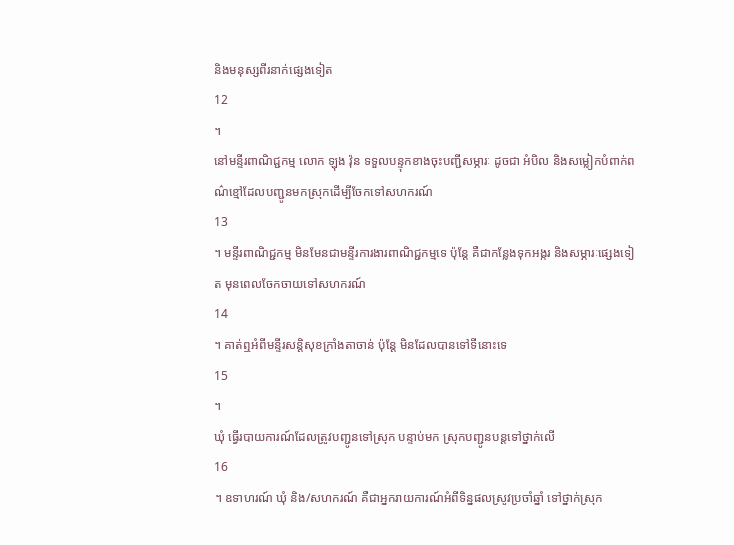និងមនុស្សពីរនាក់ផ្សេងទៀត
12
។
នៅមន្ទីរពាណិជ្ជកម្ម លោក ឡុង វ៉ុន ទទួលបន្ទុកខាងចុះបញ្ជីសម្ភារៈ ដូចជា អំបិល និងសម្លៀកបំពាក់ពណ៌ខ្មៅដែលបញ្ជូនមកស្រុកដើម្បីចែកទៅសហករណ៍
13
។ មន្ទីរពាណិជ្ជកម្ម មិនមែនជាមន្ទីរការងារពាណិជ្ជកម្មទេ ប៉ុន្តែ គឺជាកន្លែងទុកអង្ករ និងសម្ភារៈផ្សេងទៀត មុនពេលចែកចាយទៅសហករណ៍
14
។ គាត់ឮអំពីមន្ទីរសន្តិសុខក្រាំងតាចាន់ ប៉ុន្តែ មិនដែលបានទៅទីនោះទេ
15
។
ឃុំ ធ្វើរបាយការណ៍ដែលត្រូវបញ្ជូនទៅស្រុក បន្ទាប់មក ស្រុកបញ្ជូនបន្តទៅថ្នាក់លើ
16
។ ឧទាហរណ៍ ឃុំ និង/សហករណ៍ គឺជាអ្នករាយការណ៍អំពីទិន្នផលស្រូវប្រចាំឆ្នាំ ទៅថ្នាក់ស្រុក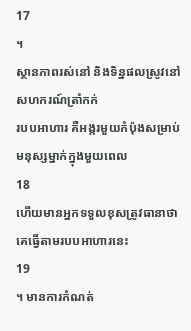17
។
ស្ថានភាពរស់នៅ និងទិន្នផលស្រូវនៅសហករណ៍ត្រាំកក់
របបអាហារ គឺអង្ករមួយកំប៉ុងសម្រាប់មនុស្សម្នាក់ក្នុងមួយពេល
18
ហើយមានអ្នកទទួលខុសត្រូវធានាថា គេធ្វើតាមរបបអាហារនេះ
19
។ មានការកំណត់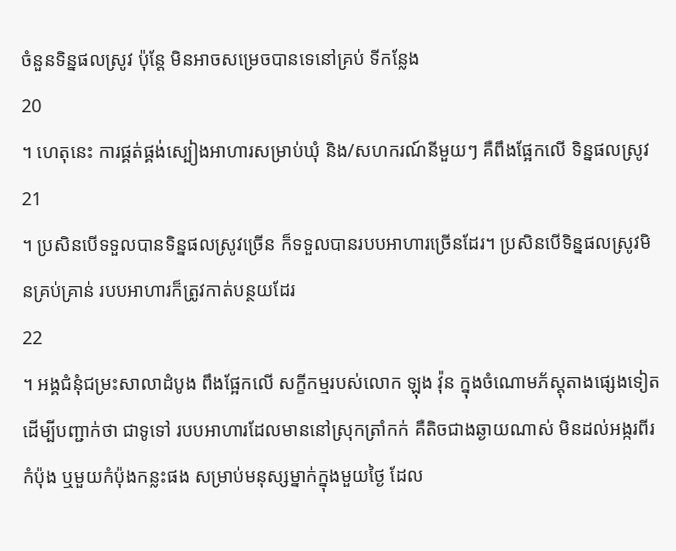ចំនួនទិន្នផលស្រូវ ប៉ុន្តែ មិនអាចសម្រេចបានទេនៅគ្រប់ ទីកន្លែង
20
។ ហេតុនេះ ការផ្គត់ផ្គង់ស្បៀងអាហារសម្រាប់ឃុំ និង/សហករណ៍នីមួយៗ គឺពឹងផ្អែកលើ ទិន្នផលស្រូវ
21
។ ប្រសិនបើទទួលបានទិន្នផលស្រូវច្រើន ក៏ទទួលបានរបបអាហារច្រើនដែរ។ ប្រសិនបើទិន្នផលស្រូវមិនគ្រប់គ្រាន់ របបអាហារក៏ត្រូវកាត់បន្ថយដែរ
22
។ អង្គជំនុំជម្រះសាលាដំបូង ពឹងផ្អែកលើ សក្ខីកម្មរបស់លោក ឡុង វ៉ុន ក្នុងចំណោមភ័ស្តុតាងផ្សេងទៀត ដើម្បីបញ្ជាក់ថា ជាទូទៅ របបអាហារដែលមាននៅស្រុកត្រាំកក់ គឺតិចជាងឆ្ងាយណាស់ មិនដល់អង្ករពីរកំប៉ុង ឬមួយកំប៉ុងកន្លះផង សម្រាប់មនុស្សម្នាក់ក្នុងមួយថ្ងៃ ដែល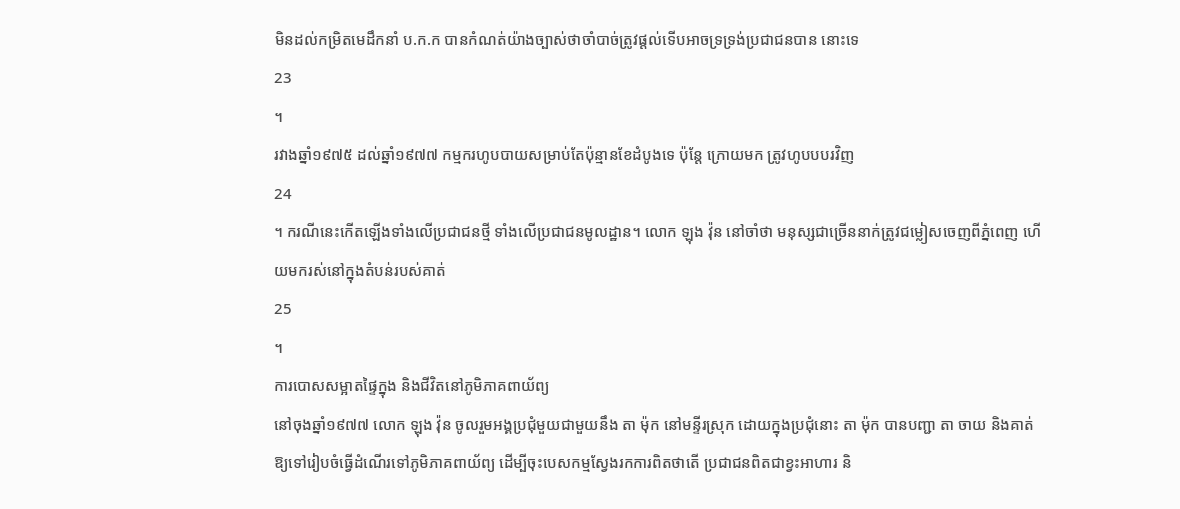មិនដល់កម្រិតមេដឹកនាំ ប.ក.ក បានកំណត់យ៉ាងច្បាស់ថាចាំបាច់ត្រូវផ្តល់ទើបអាចទ្រទ្រង់ប្រជាជនបាន នោះទេ
23
។
រវាងឆ្នាំ១៩៧៥ ដល់ឆ្នាំ១៩៧៧ កម្មករហូបបាយសម្រាប់តែប៉ុន្មានខែដំបូងទេ ប៉ុន្តែ ក្រោយមក ត្រូវហូបបបរវិញ
24
។ ករណីនេះកើតឡើងទាំងលើប្រជាជនថ្មី ទាំងលើប្រជាជនមូលដ្ឋាន។ លោក ឡុង វ៉ុន នៅចាំថា មនុស្សជាច្រើននាក់ត្រូវជម្លៀសចេញពីភ្នំពេញ ហើយមករស់នៅក្នុងតំបន់របស់គាត់
25
។
ការបោសសម្អាតផ្ទៃក្នុង និងជីវិតនៅភូមិភាគពាយ័ព្យ
នៅចុងឆ្នាំ១៩៧៧ លោក ឡុង វ៉ុន ចូលរួមអង្គប្រជុំមួយជាមួយនឹង តា ម៉ុក នៅមន្ទីរស្រុក ដោយក្នុងប្រជុំនោះ តា ម៉ុក បានបញ្ជា តា ចាយ និងគាត់ ឱ្យទៅរៀបចំធ្វើដំណើរទៅភូមិភាគពាយ័ព្យ ដើម្បីចុះបេសកម្មស្វែងរកការពិតថាតើ ប្រជាជនពិតជាខ្វះអាហារ និ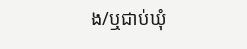ង/ឬជាប់ឃុំ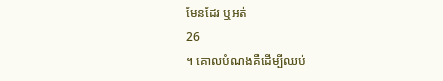មែនដែរ ឬអត់
26
។ គោលបំណងគឺដើម្បីឈប់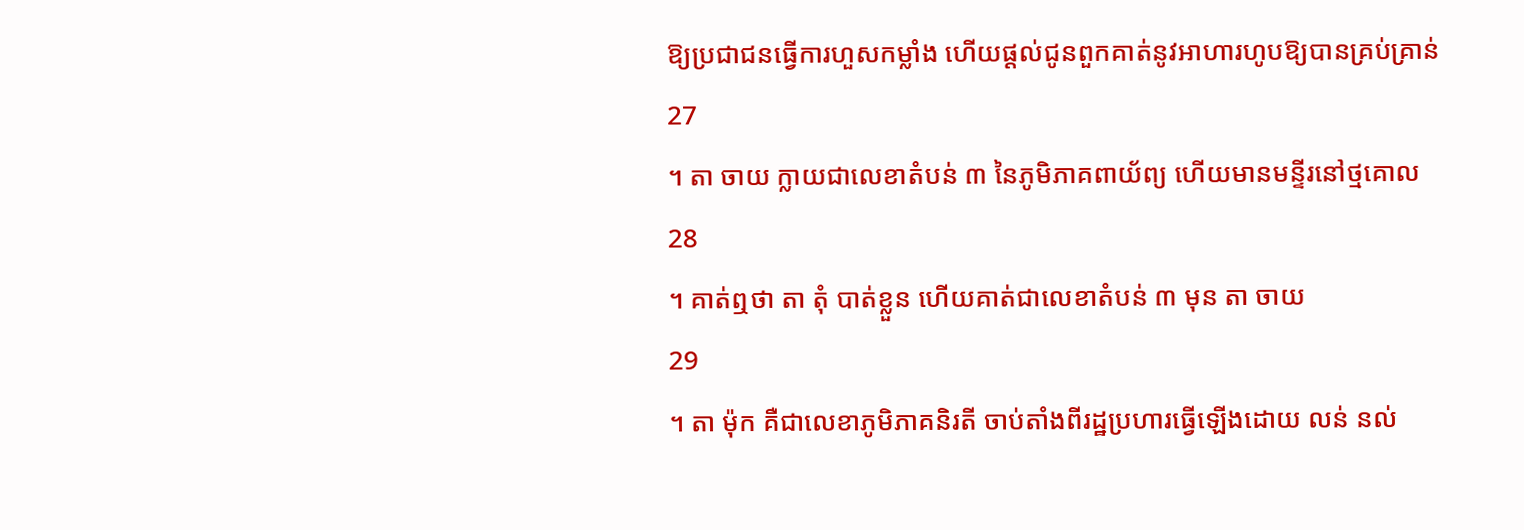ឱ្យប្រជាជនធ្វើការហួសកម្លាំង ហើយផ្តល់ជូនពួកគាត់នូវអាហារហូបឱ្យបានគ្រប់គ្រាន់
27
។ តា ចាយ ក្លាយជាលេខាតំបន់ ៣ នៃភូមិភាគពាយ័ព្យ ហើយមានមន្ទីរនៅថ្មគោល
28
។ គាត់ឮថា តា តុំ បាត់ខ្លួន ហើយគាត់ជាលេខាតំបន់ ៣ មុន តា ចាយ
29
។ តា ម៉ុក គឺជាលេខាភូមិភាគនិរតី ចាប់តាំងពីរដ្ឋប្រហារធ្វើឡើងដោយ លន់ នល់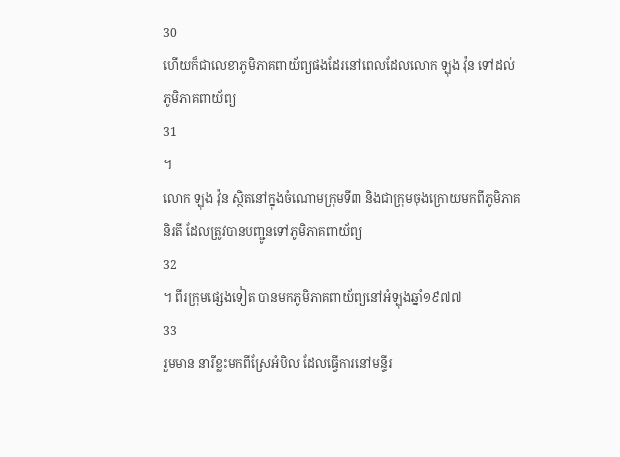30
ហើយក៏ជាលេខាភូមិភាគពាយ័ព្យផងដែរនៅពេលដែលលោក ឡុង វ៉ុន ទៅដល់ភូមិភាគពាយ័ព្យ
31
។
លោក ឡុង វ៉ុន ស្ថិតនៅក្នុងចំណោមក្រុមទី៣ និងជាក្រុមចុងក្រោយមកពីភូមិភាគនិរតី ដែលត្រូវបានបញ្ជូនទៅភូមិភាគពាយ័ព្យ
32
។ ពីរក្រុមផ្សេងទៀត បានមកភូមិភាគពាយ័ព្យនៅអំឡុងឆ្នាំ១៩៧៧
33
រួមមាន នារីខ្លះមកពីស្រែអំបិល ដែលធ្វើការនៅមន្ទីរ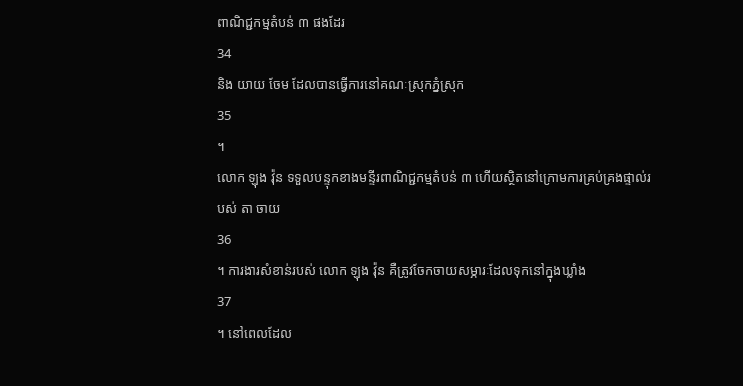ពាណិជ្ជកម្មតំបន់ ៣ ផងដែរ
34
និង យាយ ចែម ដែលបានធ្វើការនៅគណៈស្រុកភ្នំស្រុក
35
។
លោក ឡុង វ៉ុន ទទួលបន្ទុកខាងមន្ទីរពាណិជ្ជកម្មតំបន់ ៣ ហើយស្ថិតនៅក្រោមការគ្រប់គ្រងផ្ទាល់របស់ តា ចាយ
36
។ ការងារសំខាន់របស់ លោក ឡុង វ៉ុន គឺត្រូវចែកចាយសម្ភារៈដែលទុកនៅក្នុងឃ្លាំង
37
។ នៅពេលដែល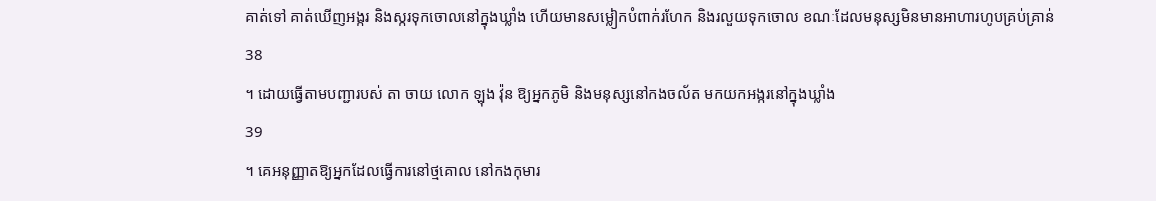គាត់ទៅ គាត់ឃើញអង្ករ និងស្ករទុកចោលនៅក្នុងឃ្លាំង ហើយមានសម្លៀកបំពាក់រហែក និងរលួយទុកចោល ខណៈដែលមនុស្សមិនមានអាហារហូបគ្រប់គ្រាន់
38
។ ដោយធ្វើតាមបញ្ជារបស់ តា ចាយ លោក ឡុង វ៉ុន ឱ្យអ្នកភូមិ និងមនុស្សនៅកងចល័ត មកយកអង្ករនៅក្នុងឃ្លាំង
39
។ គេអនុញ្ញាតឱ្យអ្នកដែលធ្វើការនៅថ្មគោល នៅកងកុមារ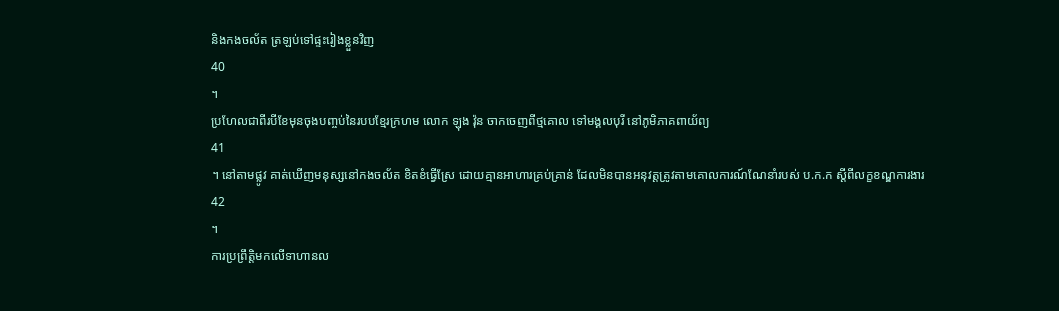និងកងចល័ត ត្រឡប់ទៅផ្ទះរៀងខ្លួនវិញ
40
។
ប្រហែលជាពីរបីខែមុនចុងបញ្ចប់នៃរបបខ្មែរក្រហម លោក ឡុង វ៉ុន ចាកចេញពីថ្មគោល ទៅមង្គលបុរី នៅភូមិភាគពាយ័ព្យ
41
។ នៅតាមផ្លូវ គាត់ឃើញមនុស្សនៅកងចល័ត ខិតខំធ្វើស្រែ ដោយគ្មានអាហារគ្រប់គ្រាន់ ដែលមិនបានអនុវត្តត្រូវតាមគោលការណ៍ណែនាំរបស់ ប.ក.ក ស្តីពីលក្ខខណ្ឌការងារ
42
។
ការប្រព្រឹត្តិមកលើទាហានល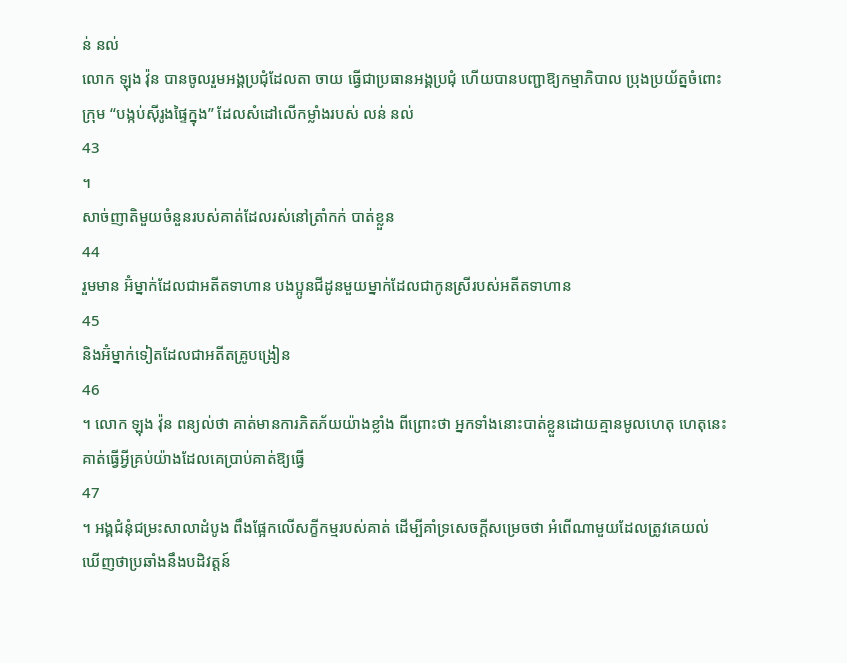ន់ នល់
លោក ឡុង វ៉ុន បានចូលរួមអង្គប្រជុំដែលតា ចាយ ធ្វើជាប្រធានអង្គប្រជុំ ហើយបានបញ្ជាឱ្យកម្មាភិបាល ប្រុងប្រយ័ត្នចំពោះក្រុម “បង្កប់ស៊ីរូងផ្ទៃក្នុង” ដែលសំដៅលើកម្លាំងរបស់ លន់ នល់
43
។
សាច់ញាតិមួយចំនួនរបស់គាត់ដែលរស់នៅត្រាំកក់ បាត់ខ្លួន
44
រួមមាន អ៊ំម្នាក់ដែលជាអតីតទាហាន បងប្អូនជីដូនមួយម្នាក់ដែលជាកូនស្រីរបស់អតីតទាហាន
45
និងអ៊ំម្នាក់ទៀតដែលជាអតីតគ្រូបង្រៀន
46
។ លោក ឡុង វ៉ុន ពន្យល់ថា គាត់មានការភិតភ័យយ៉ាងខ្លាំង ពីព្រោះថា អ្នកទាំងនោះបាត់ខ្លួនដោយគ្មានមូលហេតុ ហេតុនេះ គាត់ធ្វើអ្វីគ្រប់យ៉ាងដែលគេប្រាប់គាត់ឱ្យធ្វើ
47
។ អង្គជំនុំជម្រះសាលាដំបូង ពឹងផ្អែកលើសក្ខីកម្មរបស់គាត់ ដើម្បីគាំទ្រសេចក្តីសម្រេចថា អំពើណាមួយដែលត្រូវគេយល់ឃើញថាប្រឆាំងនឹងបដិវត្តន៍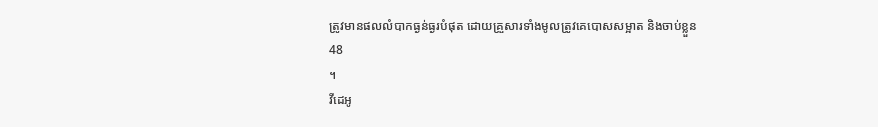ត្រូវមានផលលំបាកធ្ងន់ធ្ងរបំផុត ដោយគ្រួសារទាំងមូលត្រូវគេបោសសម្អាត និងចាប់ខ្លួន
48
។
វីដេអូ